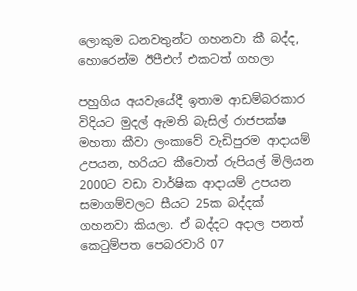ලොකුම ධනවතුන්ට ගහනවා කී බද්ද, හොරෙන්ම ඊපීඑෆ් එකටත් ගහලා

පහුගිය අයවැයේදී ඉතාම ආඩම්බරකාර විදියට මුදල් ඇමති බැසිල් රාජපක්ෂ මහතා කීවා ලංකාවේ වැඩිපුරම ආදායම් උපයන, හරියට කීවොත් රුපියල් මිලියන 2000ට වඩා වාර්ෂික ආදායම් උපයන සමාගම්වලට සීයට 25ක බද්දක් ගහනවා කියලා. ඒ බද්දට අදාල පනත් කෙටුම්පත පෙබරවාරි 07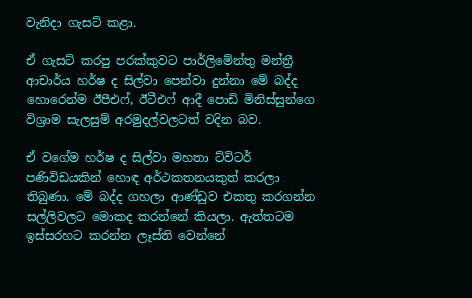වැනිදා ගැසට් කළා.

ඒ ගැසට් කරපු පරක්කුවට පාර්ලිමේන්තු මන්ත්‍රී ආචාර්ය හර්ෂ ද සිල්වා පෙන්වා දුන්නා මේ බද්ද හොරෙන්ම ඊපීඑෆ්, ඊටීඑෆ් ආදී පොඩි මිනිස්සුන්ගෙ විශ්‍රාම සැලසුම් අරමුදල්වලටත් වදින බව.

ඒ වගේම හර්ෂ ද සිල්වා මහතා ට්විටර් පණිවිඩයකින් හොඳ අර්ථකතනයකුත් කරලා තිබුණා. මේ බද්ද ගහලා ආණ්ඩුව එකතු කරගන්න සල්ලිවලට මොකද කරන්නේ කියලා. ඇත්තටම ඉස්සරහට කරන්න ලෑස්ති වෙන්නේ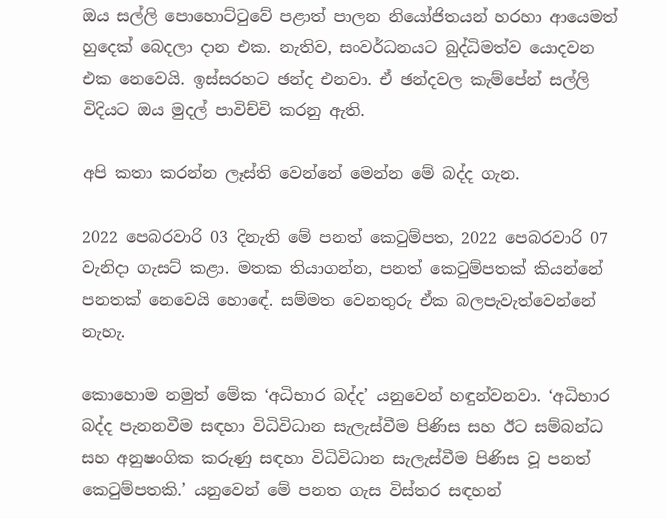ඔය සල්ලි පොහොට්ටුවේ පළාත් පාලන නියෝජිතයන් හරහා ආයෙමත් හුදෙක් බෙදලා දාන එක. නැතිව, සංවර්ධනයට බුද්ධිමත්ව යොදවන එක නෙවෙයි. ඉස්සරහට ඡන්ද එනවා. ඒ ඡන්දවල කැම්පේන් සල්ලි විදියට ඔය මුදල් පාවිච්චි කරනු ඇති.

අපි කතා කරන්න ලෑස්ති වෙන්නේ මෙන්න මේ බද්ද ගැන.

2022 පෙබරවාරි 03 දිනැති මේ පනත් කෙටුම්පත, 2022 පෙබරවාරි 07 වැනිදා ගැසට් කළා. මතක තියාගන්න, පනත් කෙටුම්පතක් කියන්නේ පනතක් නෙවෙයි හොඳේ. සම්මත වෙනතුරු ඒක බලපැවැත්වෙන්නේ නැහැ.

කොහොම නමුත් මේක ‘අධිභාර බද්ද’ යනුවෙන් හඳුන්වනවා. ‘අධිභාර බද්ද පැනනවීම සඳහා විධිවිධාන සැලැස්වීම පිණිස සහ ඊට සම්බන්ධ සහ අනුෂංගික කරුණු සඳහා විධිවිධාන සැලැස්වීම පිණිස වූ පනත් කෙටුම්පතකි.’ යනුවෙන් මේ පනත ගැස විස්තර සඳහන්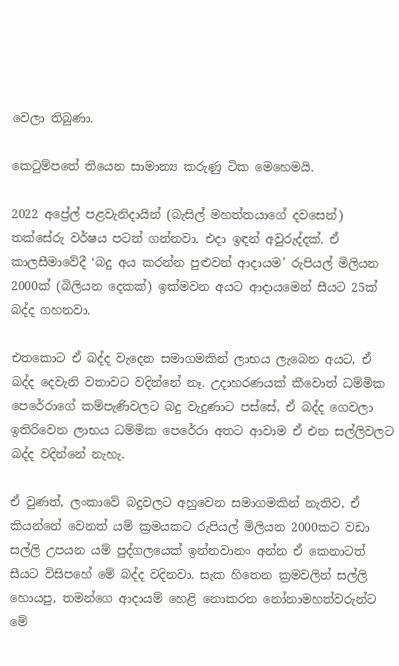වෙලා තිබුණා.

කෙටුම්පතේ තියෙන සාමාන්‍ය කරුණු ටික මෙහෙමයි.

2022 අප්‍රේල් පළවැනිදායින් (බැසිල් මහත්තයාගේ දවසෙන්) තක්සේරු වර්ෂය පටන් ගන්නවා. එදා ඉඳන් අවුරුද්දක්. ඒ කාලසීමාවේදී ‘බදු අය කරන්න පුළුවන් ආදායම’ රුපියල් මිලියන 2000ක් (බිලියන දෙකක්) ඉක්මවන අයට ආදායමෙන් සීයට 25ක් බද්ද ගහනවා.

එතකොට ඒ බද්ද වැදෙන සමාගමකින් ලාභය ලැබෙන අයට, ඒ බද්ද දෙවැනි වතාවට වදින්නේ නෑ. උදාහරණයක් කීවොත් ධම්මික පෙරේරාගේ කම්පැණිවලට බදු වැදුණාට පස්සේ, ඒ බද්ද ගෙවලා ඉතිරිවෙන ලාභය ධම්මික පෙරේරා අතට ආවාම ඒ එන සල්ලිවලට බද්ද වදින්නේ නැහැ.

ඒ වුණත්, ලංකාවේ බදුවලට අහුවෙන සමාගමකින් නැතිව, ඒ කියන්නේ වෙනත් යම් ක්‍රමයකට රුපියල් මිලියන 2000කට වඩා සල්ලි උපයන යම් පුද්ගලයෙක් ඉන්නවානං අන්න ඒ කෙනාටත් සීයට විසිපහේ මේ බද්ද වදිනවා. සැක හිතෙන ක්‍රමවලින් සල්ලි හොයපු, තමන්ගෙ ආදායම් හෙළි නොකරන නෝනාමහත්වරුන්ට මේ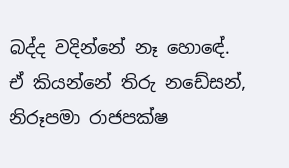බද්ද වදින්නේ නෑ හොඳේ. ඒ කියන්නේ තිරු නඩේසන්, නිරූපමා රාජපක්ෂ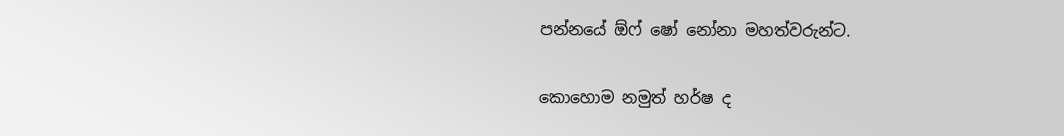පන්නයේ ඕෆ් ෂෝ නෝනා මහත්වරුන්ට.

කොහොම නමුත් හර්ෂ ද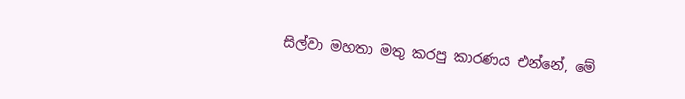සිල්වා මහතා මතු කරපු කාරණය එන්නේ, මේ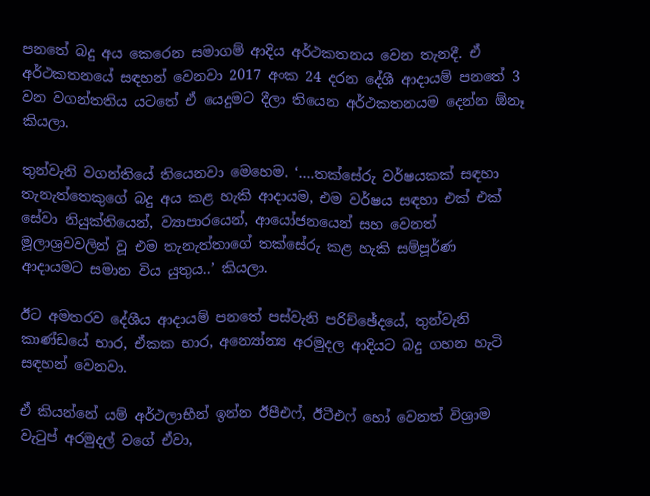පනතේ බදු අය කෙරෙන සමාගම් ආදිය අර්ථකතනය වෙන තැනදී. ඒ අර්ථකතනයේ සඳහන් වෙනවා 2017 අංක 24 දරන දේශී ආදායම් පනතේ 3 වන වගන්තතිය යටතේ ඒ යෙදුමට දීලා තියෙන අර්ථකතනයම දෙන්න ඕනෑ කියලා.

තුන්වැනි වගන්තියේ තියෙනවා මෙහෙම. ‘….තක්සේරු වර්ෂයකක් සඳහා තැනැත්තෙකුගේ බදු අය කළ හැකි ආදායම, එම වර්ෂය සඳහා එක් එක් සේවා නියුක්තියෙන්, ව්‍යාපාරයෙන්, ආයෝජනයෙන් සහ වෙනත් මූලාශ්‍රවවලින් වූ එම තැනැත්තාගේ තක්සේරු කළ හැකි සම්පූර්ණ ආදායමට සමාන විය යුතුය..’ කියලා.

ඊට අමතරව දේශීය ආදායම් පනතේ පස්වැනි පරිච්ඡේදයේ, තුන්වැනි කාණ්ඩයේ භාර, ඒකක භාර, අන්‍යෝන්‍ය අරමුදල ආදියට බදු ගහන හැටි සඳහන් වෙනවා.

ඒ කියන්නේ යම් අර්ථලාභීන් ඉන්න ඊපීඑෆ්, ඊටීඑෆ් හෝ වෙනත් විශ්‍රාම වැටුප් අරමුදල් වගේ ඒවා,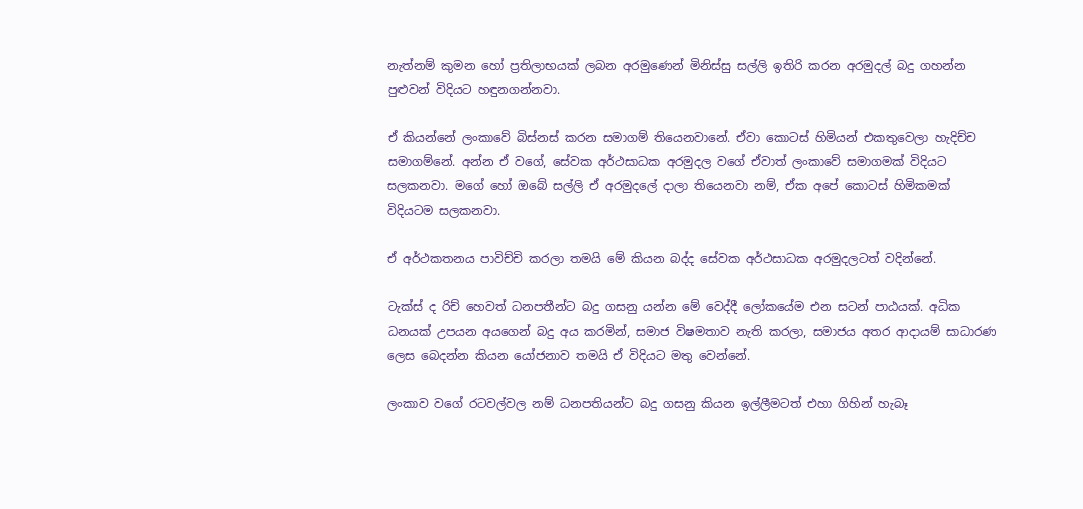නැත්නම් කුමන හෝ ප්‍රතිලාභයක් ලබන අරමුණෙන් මිනිස්සු සල්ලි ඉතිරි කරන අරමුදල් බදු ගහන්න පුළුවන් විදියට හඳුනගන්නවා.

ඒ කියන්නේ ලංකාවේ බිස්නස් කරන සමාගම් තියෙනවානේ. ඒවා කොටස් හිමියන් එකතුවෙලා හැදිච්ච සමාගම්නේ. අන්න ඒ වගේ, සේවක අර්ථසාධක අරමුදල වගේ ඒවාත් ලංකාවේ සමාගමක් විදියට සලකනවා. මගේ හෝ ඔබේ සල්ලි ඒ අරමුදලේ දාලා තියෙනවා නම්, ඒක අපේ කොටස් හිමිකමක් විදියටම සලකනවා.

ඒ අර්ථකතනය පාවිච්චි කරලා තමයි මේ කියන බද්ද සේවක අර්ථසාධක අරමුදලටත් වදින්නේ.

ටැක්ස් ද රිච් හෙවත් ධනපතීන්ට බදු ගසනු යන්න මේ වෙද්දී ලෝකයේම එන සටන් පාඨයක්. අධික ධනයක් උපයන අයගෙන් බදු අය කරමින්, සමාජ විෂමතාව නැති කරලා, සමාජය අතර ආදායම් සාධාරණ ලෙස බෙදන්න කියන යෝජනාව තමයි ඒ විදියට මතු වෙන්නේ.

ලංකාව වගේ රටවල්වල නම් ධනපතියන්ට බදු ගසනු කියන ඉල්ලීමටත් එහා ගිහින් හැබෑ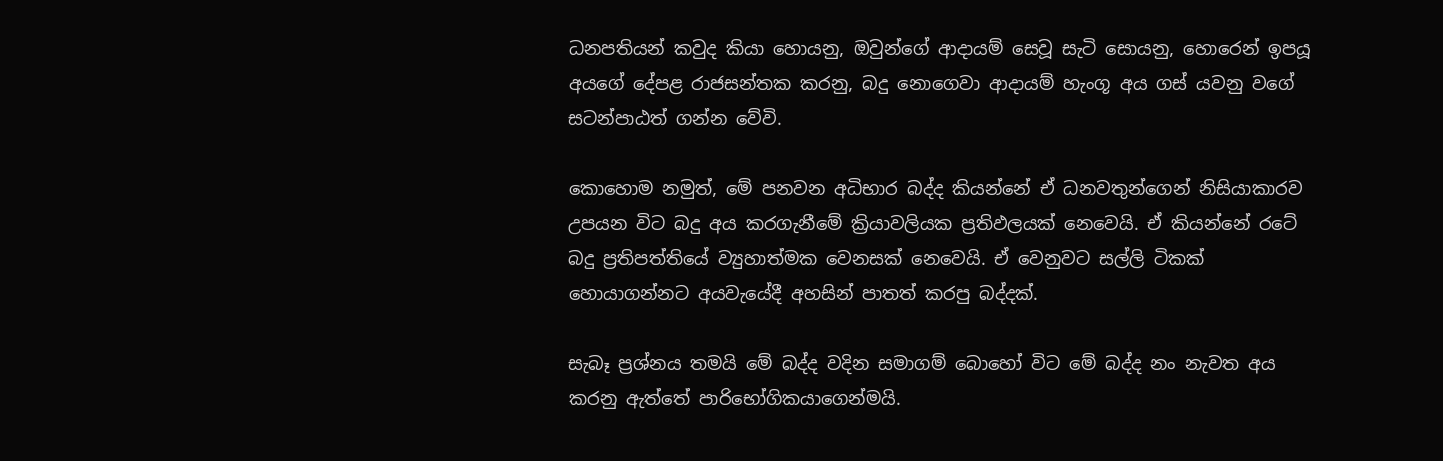ධනපතියන් කවුද කියා හොයනු, ඔවුන්ගේ ආදායම් සෙවූ සැටි සොයනු, හොරෙන් ඉපයූ අයගේ දේපළ රාජසන්තක කරනු, බදු නොගෙවා ආදායම් හැංගූ අය ගස් යවනු වගේ සටන්පාඨත් ගන්න වේවි.

කොහොම නමුත්, මේ පනවන අධිභාර බද්ද කියන්නේ ඒ ධනවතුන්ගෙන් නිසියාකාරව උපයන විට බදු අය කරගැනීමේ ක්‍රියාවලියක ප්‍රතිඵලයක් නෙවෙයි. ඒ කියන්නේ රටේ බදු ප්‍රතිපත්තියේ ව්‍යුහාත්මක වෙනසක් නෙවෙයි. ඒ වෙනුවට සල්ලි ටිකක් හොයාගන්නට අයවැයේදී අහසින් පාතත් කරපු බද්දක්.

සැබෑ ප්‍රශ්නය තමයි මේ බද්ද වදින සමාගම් බොහෝ විට මේ බද්ද නං නැවත අය කරනු ඇත්තේ පාරිභෝගිකයාගෙන්මයි.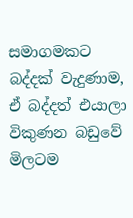සමාගමකට බද්දක් වැදුණාම, ඒ බද්දත් එයාලා විකුණන බඩුවේ මිලටම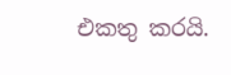එකතු කරයි.